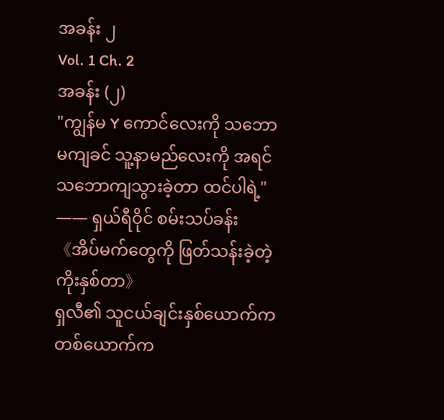အခန်း ၂
Vol. 1 Ch. 2
အခန်း (၂)
"ကျွန်မ Y ကောင်လေးကို သဘောမကျခင် သူ့နာမည်လေးကို အရင်သဘောကျသွားခဲ့တာ ထင်ပါရဲ့"
—— ရှယ်ရီဝိုင် စမ်းသပ်ခန်း 《အိပ်မက်တွေကို ဖြတ်သန်းခဲ့တဲ့ ကိုးနှစ်တာ》
ရှလီ၏ သူငယ်ချင်းနှစ်ယောက်က တစ်ယောက်က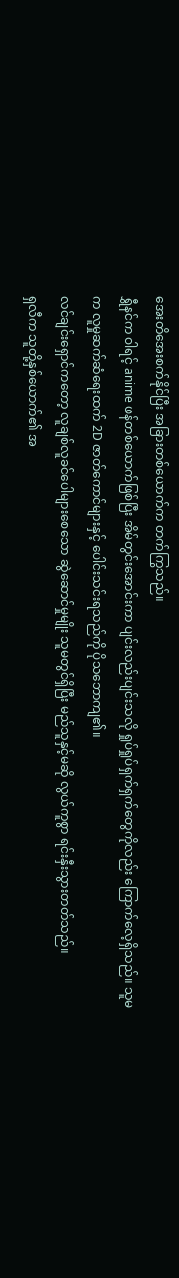အေးတိအေးစက်နိုင်ပြီး အခြားတစ်ယောက်က တက်ကြွသည်။
ရွှီနင်က ဝါရင့် anime ဖန်တစ်ယောက်ဖြစ်ပြီး အိမ်တွင်းအောင်းကာ ပျင်းလည်းပျင်းသလို ရှုပ်ရှုပ်ရှက်ရှက်တွေကိုလည်း ကြောက်လေ့ရှိသည်။ သူမက လူမှုဆက်ဆံရေးထက် 2D ဇာတ်ကောင်များနှင့် ပေါင်းသင်းရသည်ကို ပိုသဘောကျ၏။
လင်ချင်းရှောင်ကတော့ လူချစ်လူခင်ပေါများစေသော ဆွဲဆောင်မှုမျိုး သူမတွင်ရှိပြီး မည်သူနှင့်မဆို လွယ်ကူစွာ ရင်းနှီးသွားတတ်သည်။
ရှလီက သူတို့နှစ်ယောက်၏ အ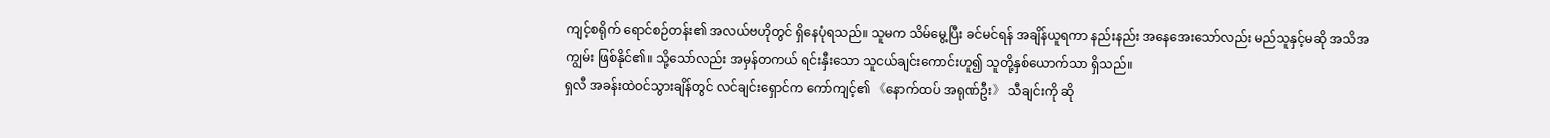ကျင့်စရိုက် ရောင်စဉ်တန်း၏ အလယ်ဗဟိုတွင် ရှိနေပုံရသည်။ သူမက သိမ်မွေ့ပြီး ခင်မင်ရန် အချိန်ယူရကာ နည်းနည်း အနေအေးသော်လည်း မည်သူနှင့်မဆို အသိအကျွမ်း ဖြစ်နိုင်၏။ သို့သော်လည်း အမှန်တကယ် ရင်းနှီးသော သူငယ်ချင်းကောင်းဟူ၍ သူတို့နှစ်ယောက်သာ ရှိသည်။
ရှလီ အခန်းထဲဝင်သွားချိန်တွင် လင်ချင်းရှောင်က ကော်ကျင့်၏ 《နောက်ထပ် အရုဏ်ဦး》 သီချင်းကို ဆို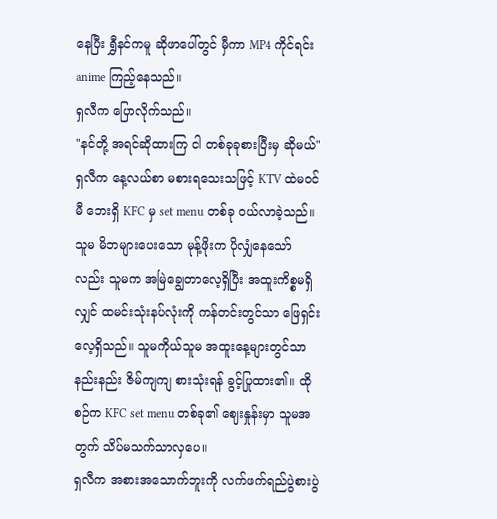နေပြီး ရွှီနင်ကမူ ဆိုဖာပေါ်တွင် မှီကာ MP4 ကိုင်ရင်း anime ကြည့်နေသည်။
ရှလီက ပြောလိုက်သည်။
"နင်တို့ အရင်ဆိုထားကြ ငါ တစ်ခုခုစားပြီးမှ ဆိုမယ်"
ရှလီက နေ့လယ်စာ မစားရသေးသဖြင့် KTV ထဲမဝင်မီ ဘေးရှိ KFC မှ set menu တစ်ခု ဝယ်လာခဲ့သည်။
သူမ မိဘများပေးသော မုန့်ဖိုးက ပိုလျှံနေသော်လည်း သူမက အမြဲချွေတာလေ့ရှိပြီး အထူးကိစ္စမရှိလျှင် ထမင်းသုံးနပ်လုံးကို ကန်တင်းတွင်သာ ဖြေရှင်းလေ့ရှိသည်။ သူမကိုယ်သူမ အထူးနေ့များတွင်သာ နည်းနည်း ဇိမ်ကျကျ စားသုံးရန် ခွင့်ပြုထား၏။ ထိုစဉ်က KFC set menu တစ်ခု၏ ဈေးနှုန်းမှာ သူမအတွက် သိပ်မသက်သာလှပေ။
ရှလီက အစားအသောက်ဘူးကို လက်ဖက်ရည်ပွဲစားပွဲ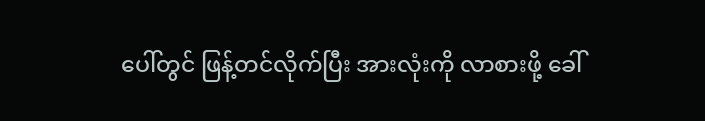ပေါ်တွင် ဖြန့်တင်လိုက်ပြီး အားလုံးကို လာစားဖို့ ခေါ်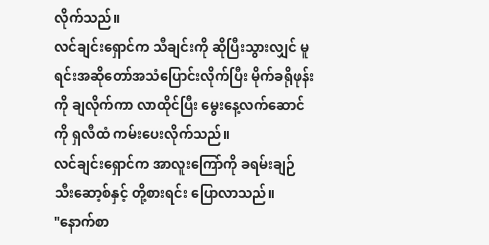လိုက်သည်။
လင်ချင်းရှောင်က သီချင်းကို ဆိုပြီးသွားလျှင် မူရင်းအဆိုတော်အသံပြောင်းလိုက်ပြီး မိုက်ခရိုဖုန်းကို ချလိုက်ကာ လာထိုင်ပြီး မွေးနေ့လက်ဆောင်ကို ရှလီထံ ကမ်းပေးလိုက်သည်။
လင်ချင်းရှောင်က အာလူးကြော်ကို ခရမ်းချဉ်သီးဆော့စ်နှင့် တို့စားရင်း ပြောလာသည်။
"နောက်စာ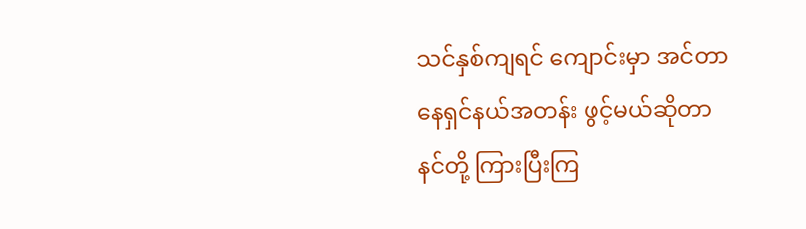သင်နှစ်ကျရင် ကျောင်းမှာ အင်တာနေရှင်နယ်အတန်း ဖွင့်မယ်ဆိုတာ နင်တို့ ကြားပြီးကြ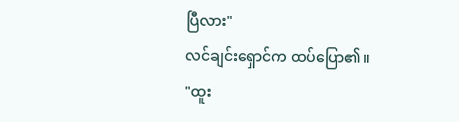ပြီလား"
လင်ချင်းရှောင်က ထပ်ပြော၏။
"ထူး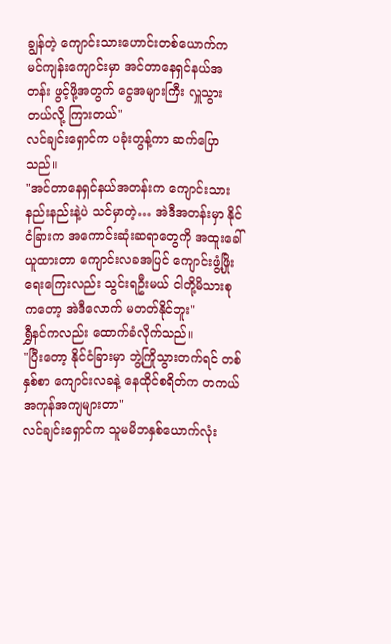ချွန်တဲ့ ကျောင်းသားဟောင်းတစ်ယောက်က မင်ကျန်းကျောင်းမှာ အင်တာနေရှင်နယ်အတန်း ဖွင့်ဖို့အတွက် ငွေအများကြီး လှူသွားတယ်လို့ ကြားတယ်"
လင်ချင်းရှောင်က ပခုံးတွန့်ကာ ဆက်ပြောသည်။
"အင်တာနေရှင်နယ်အတန်းက ကျောင်းသားနည်းနည်းနဲ့ပဲ သင်မှာတဲ့… အဲဒီအတန်းမှာ နိုင်ငံခြားက အကောင်းဆုံးဆရာတွေကို အထူးခေါ်ယူထားတာ ကျောင်းလခအပြင် ကျောင်းဖွံ့ဖြိုးရေးကြေးလည်း သွင်းရဦးမယ် ငါတို့မိသားစုကတော့ အဲဒီလောက် မတတ်နိုင်ဘူး"
ရွှီနင်ကလည်း ထောက်ခံလိုက်သည်။
"ပြီးတော့ နိုင်ငံခြားမှာ ဘွဲ့ကြိုသွားတက်ရင် တစ်နှစ်စာ ကျောင်းလခနဲ့ နေထိုင်စရိတ်က တကယ်အကုန်အကျများတာ"
လင်ချင်းရှောင်က သူမမိဘနှစ်ယောက်လုံး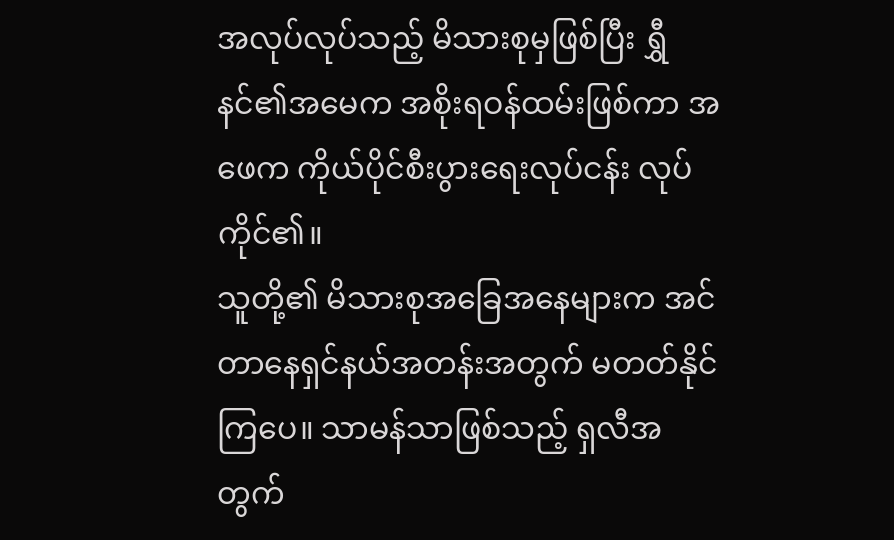အလုပ်လုပ်သည့် မိသားစုမှဖြစ်ပြီး ရွှီနင်၏အမေက အစိုးရဝန်ထမ်းဖြစ်ကာ အဖေက ကိုယ်ပိုင်စီးပွားရေးလုပ်ငန်း လုပ်ကိုင်၏။
သူတို့၏ မိသားစုအခြေအနေများက အင်တာနေရှင်နယ်အတန်းအတွက် မတတ်နိုင်ကြပေ။ သာမန်သာဖြစ်သည့် ရှလီအတွက်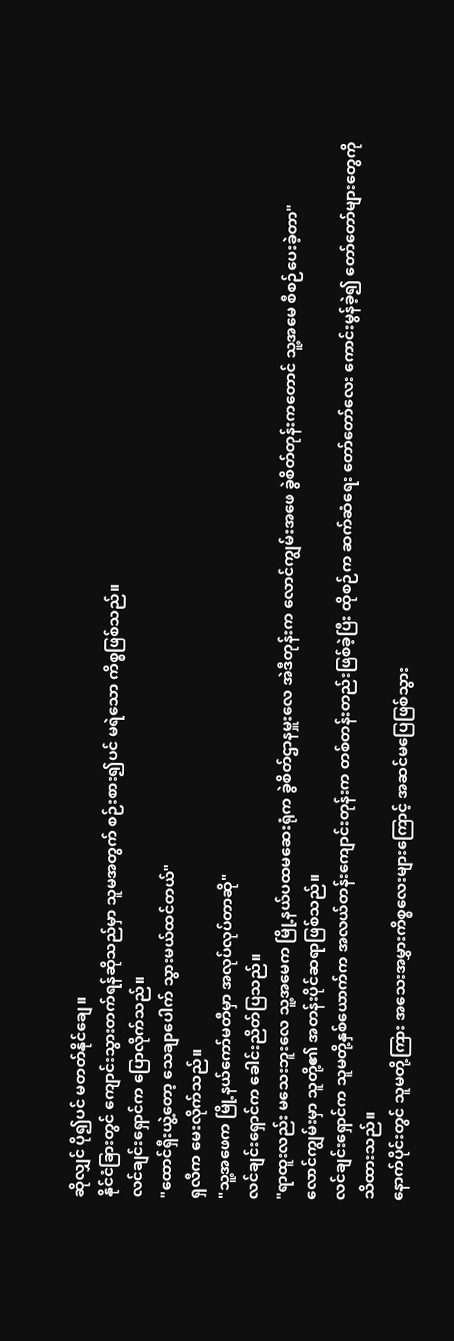ဆိုလျှင် ပို၍ပင် မတတ်နိုင်ချေ။
နိုင်ငံခြားတွင် ကျောင်းသွားတက်ရန်ဆိုသည်မှာ သူမအတွက် စဉ်းစား၍ပင် မရဲသော ကိစ္စဖြစ်သည်။
လင်ချင်းရှောင်က ပြောလိုက်သည်။
"ထောင်ရှီးယွဲ့တော့ သေချာပေါက် သွားမယ်ထင်တယ်"
ရှလီက မေးလိုက်သည်။
"သူ့အဖေက မြို့နယ်ကော်မတီမှာ အလုပ်လုပ်တာဆို"
လင်ချင်းရှောင်က ခေါင်းညိတ်ပြသည်။
"ရာထူးလည်း မသေးဘူးလေ သူ့အမေက မြို့နယ်ပထမဆေးရုံက ခွဲစိတ်ဌာနမှူးလေ အဲဒီတုန်းက လောင်ကျွမ်းအဖေ ခွဲစိတ်တုန်းကတောင် သူ့အမေ စီစဉ်ပေးခဲ့တာ"
လောင်ကျွမ်းမှာ သူတို့၏ အတန်းပိုင်ဆရာဖြစ်သည်။
လင်ချင်းရှောင်က သူမတို့နှစ်ယောက်က အလယ်တန်းကျောင်းတုန်းက တစ်တန်းတည်းဖြစ်ခဲ့ပြီး ထိုစဉ်က ဆက်ဆံရေး တော်တော်လေး ကောင်းမွန်ခဲ့၍ တော်တော်များတွေကိုသိထားသည်။
နောက်ပိုင်းတွင် သူမတို့ကြား အသေးအမွှားကိစ္စလေးများကြောင့် အဆင်မပြေဖြစ်သွား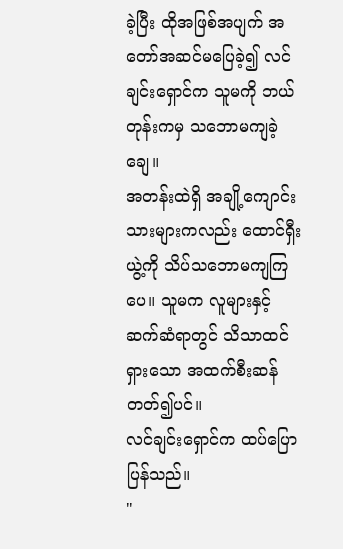ခဲ့ပြီး ထိုအဖြစ်အပျက် အတော်အဆင်မပြေခဲ့၍ လင်ချင်းရှောင်က သူမကို ဘယ်တုန်းကမှ သဘောမကျခဲ့ချေ။
အတန်းထဲရှိ အချို့ကျောင်းသားများကလည်း ထောင်ရှီးယွဲ့ကို သိပ်သဘောမကျကြပေ။ သူမက လူများနှင့် ဆက်ဆံရာတွင် သိသာထင်ရှားသော အထက်စီးဆန်တတ်၍ပင်။
လင်ချင်းရှောင်က ထပ်ပြောပြန်သည်။
"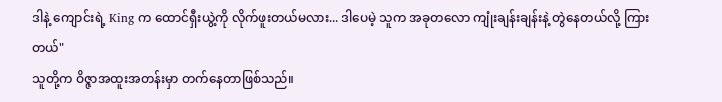ဒါနဲ့ ကျောင်းရဲ့ King က ထောင်ရှီးယွဲ့ကို လိုက်ဖူးတယ်မလား... ဒါပေမဲ့ သူက အခုတလော ကျုံးချန်းချန်းနဲ့ တွဲနေတယ်လို့ ကြားတယ်"
သူတို့က ဝိဇ္ဇာအထူးအတန်းမှာ တက်နေတာဖြစ်သည်။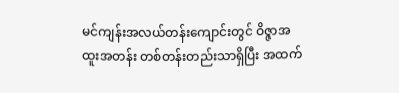မင်ကျန်းအလယ်တန်းကျောင်းတွင် ဝိဇ္ဇာအထူးအတန်း တစ်တန်းတည်းသာရှိပြီး အထက်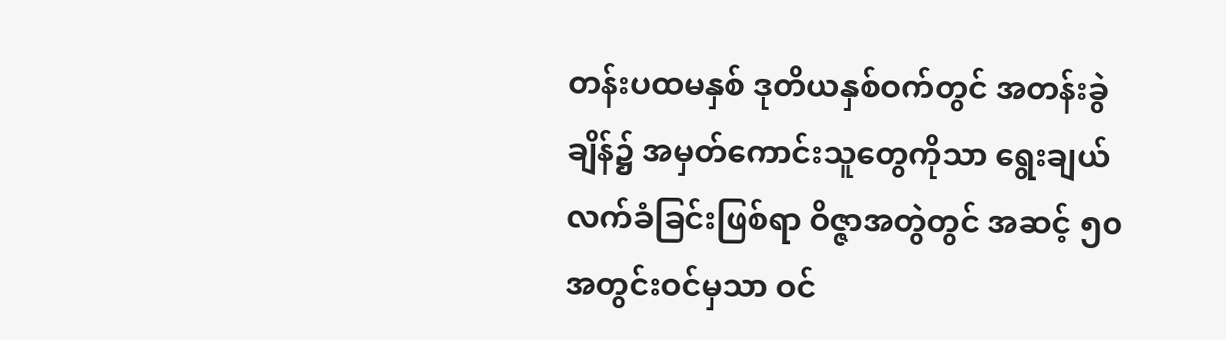တန်းပထမနှစ် ဒုတိယနှစ်ဝက်တွင် အတန်းခွဲချိန်၌ အမှတ်ကောင်းသူတွေကိုသာ ရွေးချယ်လက်ခံခြင်းဖြစ်ရာ ဝိဇ္ဇာအတွဲတွင် အဆင့် ၅၀ အတွင်းဝင်မှသာ ဝင်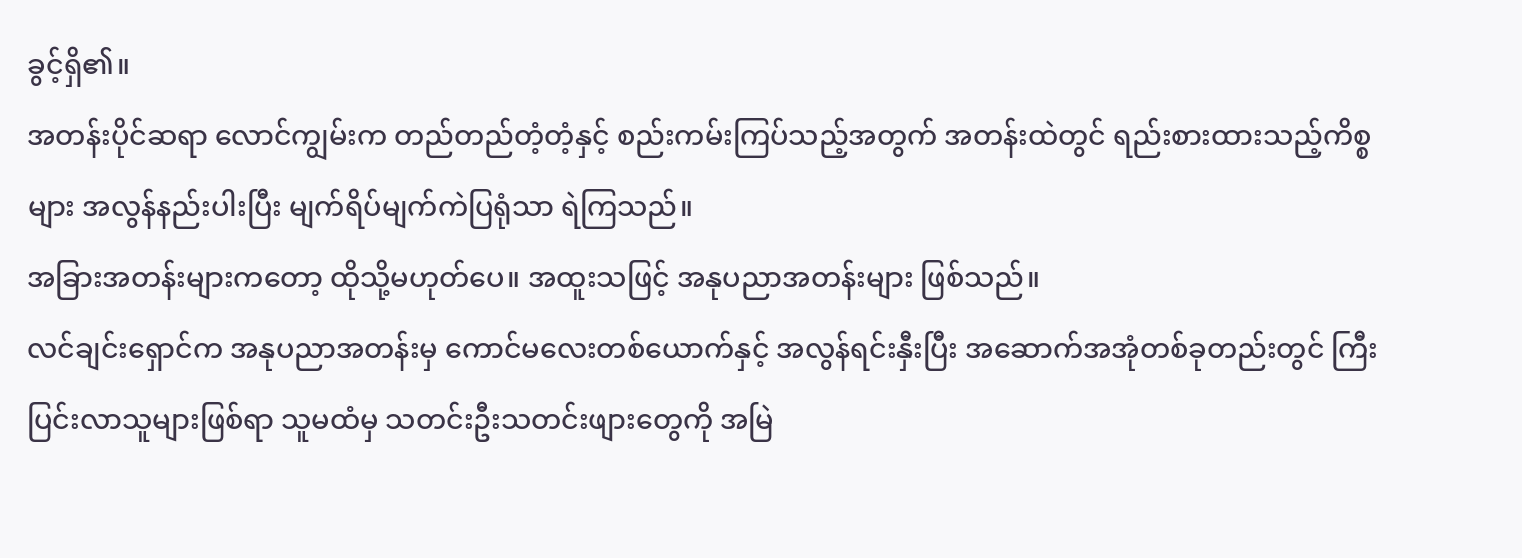ခွင့်ရှိ၏။
အတန်းပိုင်ဆရာ လောင်ကျွမ်းက တည်တည်တံ့တံ့နှင့် စည်းကမ်းကြပ်သည့်အတွက် အတန်းထဲတွင် ရည်းစားထားသည့်ကိစ္စများ အလွန်နည်းပါးပြီး မျက်ရိပ်မျက်ကဲပြရုံသာ ရဲကြသည်။
အခြားအတန်းများကတော့ ထိုသို့မဟုတ်ပေ။ အထူးသဖြင့် အနုပညာအတန်းများ ဖြစ်သည်။
လင်ချင်းရှောင်က အနုပညာအတန်းမှ ကောင်မလေးတစ်ယောက်နှင့် အလွန်ရင်းနှီးပြီး အဆောက်အအုံတစ်ခုတည်းတွင် ကြီးပြင်းလာသူများဖြစ်ရာ သူမထံမှ သတင်းဦးသတင်းဖျားတွေကို အမြဲ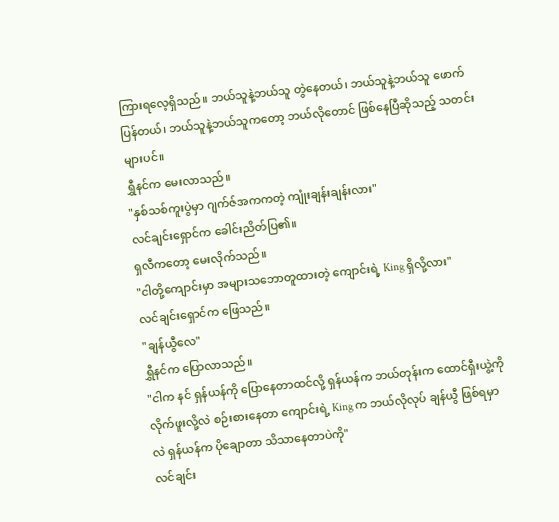ကြားရလေ့ရှိသည်။ ဘယ်သူနဲ့ဘယ်သူ တွဲနေတယ်၊ ဘယ်သူနဲ့ဘယ်သူ ဖောက်ပြန်တယ်၊ ဘယ်သူနဲ့ဘယ်သူကတော့ ဘယ်လိုတောင် ဖြစ်နေပြီဆိုသည့် သတင်းများပင်။
ရွှီနင်က မေးလာသည်။
"နှစ်သစ်ကူးပွဲမှာ ဂျက်ဇ်အကကတဲ့ ကျုံးချန်းချန်းလား"
လင်ချင်းရှောင်က ခေါင်းညိတ်ပြ၏။
ရှလီကတော့ မေးလိုက်သည်။
"ငါတို့ကျောင်းမှာ အများသဘောတူထားတဲ့ ကျောင်းရဲ့ King ရှိလို့လား"
လင်ချင်းရှောင်က ဖြေသည်။
"ချန်ယွီလေ"
ရွှီနင်က ပြောလာသည်။
"ငါက နင် ရှန်ယန်ကို ပြောနေတာထင်လို့ ရှန်ယန်က ဘယ်တုန်းက ထောင်ရှီးယွဲ့ကို လိုက်ဖူးလို့လဲ စဉ်းစားနေတာ ကျောင်းရဲ့ King က ဘယ်လိုလုပ် ချန်ယွီ ဖြစ်ရမှာလဲ ရှန်ယန်က ပိုချောတာ သိသာနေတာပဲကို"
လင်ချင်း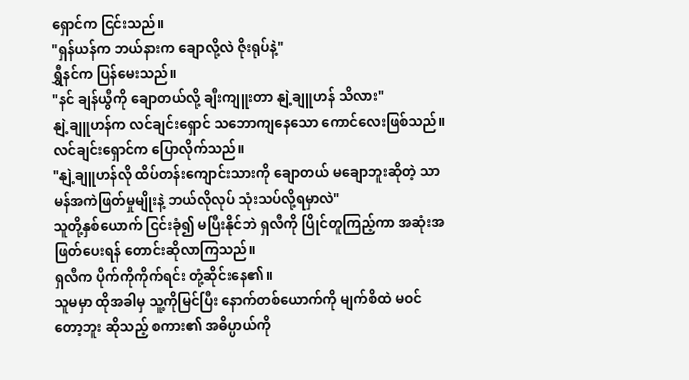ရှောင်က ငြင်းသည်။
"ရှန်ယန်က ဘယ်နားက ချောလို့လဲ ဇိုးရုပ်နဲ့"
ရွှီနင်က ပြန်မေးသည်။
"နင် ချန်ယွီကို ချောတယ်လို့ ချီးကျူးတာ နျဲ့ချူဟန် သိလား"
နျဲ့ချူဟန်က လင်ချင်းရှောင် သဘောကျနေသော ကောင်လေးဖြစ်သည်။
လင်ချင်းရှောင်က ပြောလိုက်သည်။
"နျဲ့ချူဟန်လို ထိပ်တန်းကျောင်းသားကို ချောတယ် မချောဘူးဆိုတဲ့ သာမန်အကဲဖြတ်မှုမျိုးနဲ့ ဘယ်လိုလုပ် သုံးသပ်လို့ရမှာလဲ"
သူတို့နှစ်ယောက် ငြင်းခုံ၍ မပြီးနိုင်ဘဲ ရှလီကို ပြိုင်တူကြည့်ကာ အဆုံးအဖြတ်ပေးရန် တောင်းဆိုလာကြသည်။
ရှလီက ပိုက်ကိုကိုက်ရင်း တုံ့ဆိုင်းနေ၏။
သူမမှာ ထိုအခါမှ သူ့ကိုမြင်ပြီး နောက်တစ်ယောက်ကို မျက်စိထဲ မဝင်တော့ဘူး ဆိုသည့် စကား၏ အဓိပ္ပာယ်ကို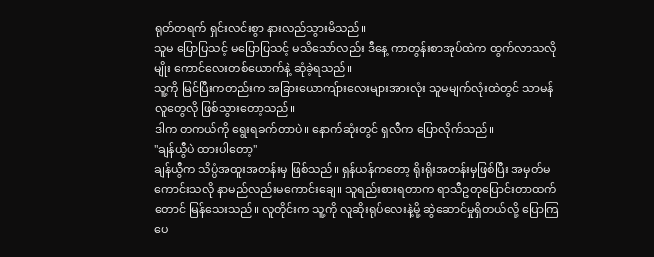ရုတ်တရက် ရှင်းလင်းစွာ နားလည်သွားမိသည်။
သူမ ပြောပြသင့် မပြောပြသင့် မသိသော်လည်း ဒီနေ့ ကာတွန်းစာအုပ်ထဲက ထွက်လာသလိုမျိုး ကောင်လေးတစ်ယောက်နဲ့ ဆုံခဲ့ရသည်။
သူ့ကို မြင်ပြီးကတည်းက အခြားယောကျ်ားလေးများအားလုံး သူမမျက်လုံးထဲတွင် သာမန်လူတွေလို ဖြစ်သွားတော့သည်။
ဒါက တကယ်ကို ရွေးရခက်တာပဲ။ နောက်ဆုံးတွင် ရှလီက ပြောလိုက်သည်။
"ချန်ယွီပဲ ထားပါတော့"
ချန်ယွီက သိပ္ပံအထူးအတန်းမှ ဖြစ်သည်။ ရှန်ယန်ကတော့ ရိုးရိုးအတန်းမှဖြစ်ပြီး အမှတ်မကောင်းသလို နာမည်လည်းမကောင်းချေ။ သူရည်းစားရတာက ရာသီဥတုပြောင်းတာထက်တောင် မြန်သေးသည်။ လူတိုင်းက သူ့ကို လူဆိုးရုပ်လေးနဲ့မို့ ဆွဲဆောင်မှုရှိတယ်လို့ ပြောကြပေ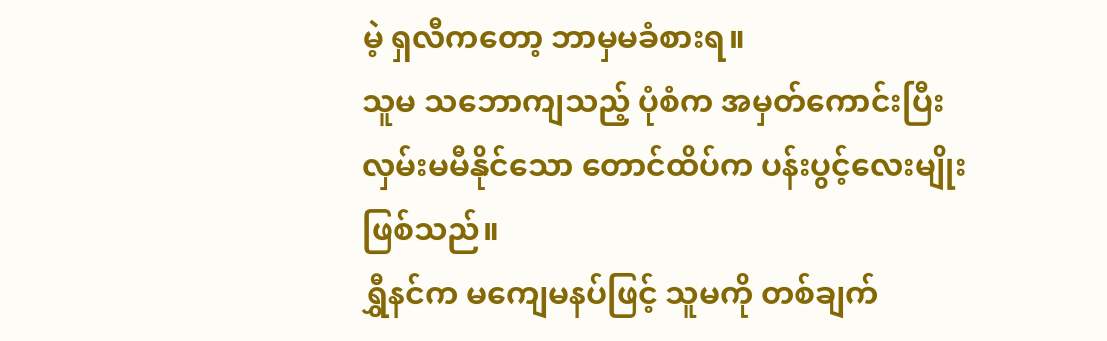မဲ့ ရှလီကတော့ ဘာမှမခံစားရ။
သူမ သဘောကျသည့် ပုံစံက အမှတ်ကောင်းပြီး လှမ်းမမီနိုင်သော တောင်ထိပ်က ပန်းပွင့်လေးမျိုး ဖြစ်သည်။
ရွှီနင်က မကျေမနပ်ဖြင့် သူမကို တစ်ချက်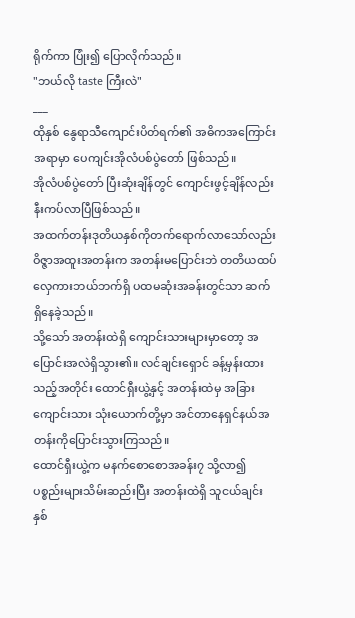ရိုက်ကာ ပြုံး၍ ပြောလိုက်သည်။
"ဘယ်လို taste ကြီးလဲ"
___
ထိုနှစ် နွေရာသီကျောင်းပိတ်ရက်၏ အဓိကအကြောင်းအရာမှာ ပေကျင်းအိုလံပစ်ပွဲတော် ဖြစ်သည်။
အိုလံပစ်ပွဲတော် ပြီးဆုံးချိန်တွင် ကျောင်းဖွင့်ချိန်လည်း နီးကပ်လာပြီဖြစ်သည်။
အထက်တန်းဒုတိယနှစ်ကိုတက်ရောက်လာသော်လည်း ဝိဇ္ဇာအထူးအတန်းက အတန်းမပြောင်းဘဲ တတိယထပ် လှေကားဘယ်ဘက်ရှိ ပထမဆုံးအခန်းတွင်သာ ဆက်ရှိနေခဲ့သည်။
သို့သော် အတန်းထဲရှိ ကျောင်းသားများမှာတော့ အပြောင်းအလဲရှိသွား၏။ လင်ချင်းရှောင် ခန့်မှန်းထားသည့်အတိုင်း ထောင်ရှီးယွဲ့နှင့် အတန်းထဲမှ အခြားကျောင်းသား သုံးယောက်တို့မှာ အင်တာနေရှင်နယ်အတန်းကိုပြောင်းသွားကြသည်။
ထောင်ရှီးယွဲ့က မနက်စောစောအခန်း၇ သို့လာ၍ ပစ္စည်းများသိမ်းဆည်းပြီး အတန်းထဲရှိ သူငယ်ချင်းနှစ်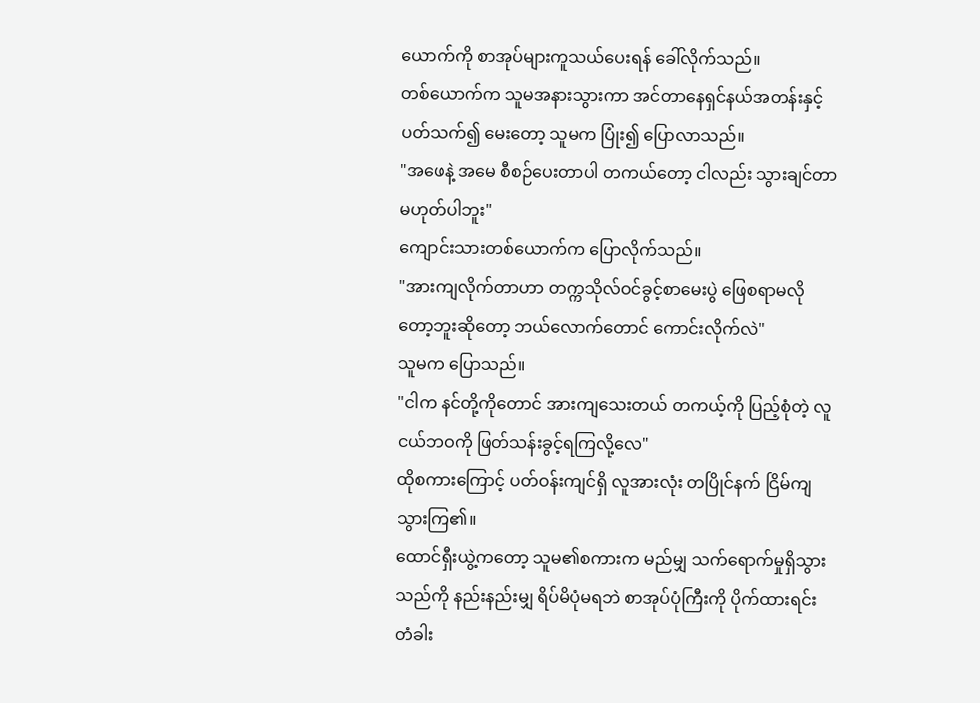ယောက်ကို စာအုပ်များကူသယ်ပေးရန် ခေါ်လိုက်သည်။
တစ်ယောက်က သူမအနားသွားကာ အင်တာနေရှင်နယ်အတန်းနှင့်ပတ်သက်၍ မေးတော့ သူမက ပြုံး၍ ပြောလာသည်။
"အဖေနဲ့ အမေ စီစဉ်ပေးတာပါ တကယ်တော့ ငါလည်း သွားချင်တာမဟုတ်ပါဘူး"
ကျောင်းသားတစ်ယောက်က ပြောလိုက်သည်။
"အားကျလိုက်တာဟာ တက္ကသိုလ်ဝင်ခွင့်စာမေးပွဲ ဖြေစရာမလိုတော့ဘူးဆိုတော့ ဘယ်လောက်တောင် ကောင်းလိုက်လဲ"
သူမက ပြောသည်။
"ငါက နင်တို့ကိုတောင် အားကျသေးတယ် တကယ့်ကို ပြည့်စုံတဲ့ လူငယ်ဘဝကို ဖြတ်သန်းခွင့်ရကြလို့လေ"
ထိုစကားကြောင့် ပတ်ဝန်းကျင်ရှိ လူအားလုံး တပြိုင်နက် ငြိမ်ကျသွားကြ၏။
ထောင်ရှီးယွဲ့ကတော့ သူမ၏စကားက မည်မျှ သက်ရောက်မှုရှိသွားသည်ကို နည်းနည်းမျှ ရိပ်မိပုံမရဘဲ စာအုပ်ပုံကြီးကို ပိုက်ထားရင်း တံခါး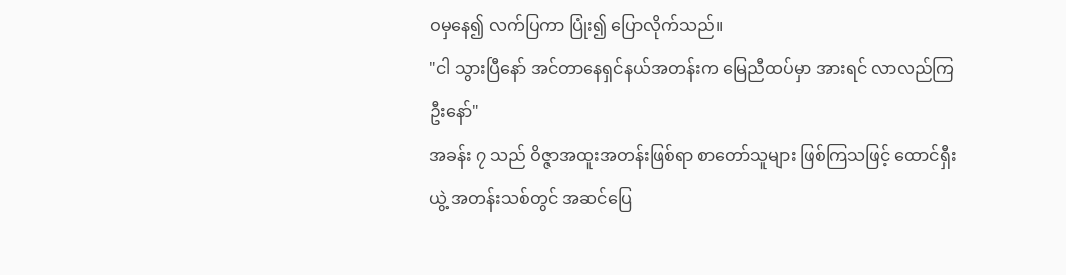ဝမှနေ၍ လက်ပြကာ ပြုံး၍ ပြောလိုက်သည်။
"ငါ သွားပြီနော် အင်တာနေရှင်နယ်အတန်းက မြေညီထပ်မှာ အားရင် လာလည်ကြဦးနော်"
အခန်း ၇ သည် ဝိဇ္ဇာအထူးအတန်းဖြစ်ရာ စာတော်သူများ ဖြစ်ကြသဖြင့် ထောင်ရှီးယွဲ့ အတန်းသစ်တွင် အဆင်ပြေ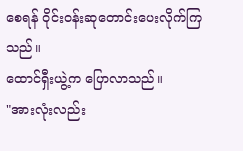စေရန် ဝိုင်းဝန်းဆုတောင်းပေးလိုက်ကြသည်။
ထောင်ရှီးယွဲ့က ပြောလာသည်။
"အားလုံးလည်း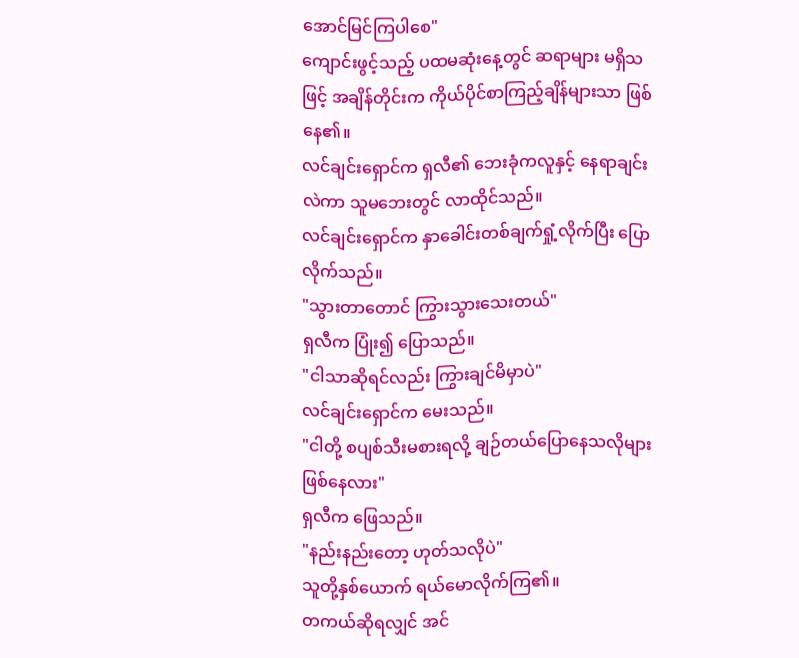အောင်မြင်ကြပါစေ"
ကျောင်းဖွင့်သည့် ပထမဆုံးနေ့တွင် ဆရာများ မရှိသဖြင့် အချိန်တိုင်းက ကိုယ်ပိုင်စာကြည့်ချိန်များသာ ဖြစ်နေ၏။
လင်ချင်းရှောင်က ရှလီ၏ ဘေးခုံကလူနှင့် နေရာချင်းလဲကာ သူမဘေးတွင် လာထိုင်သည်။
လင်ချင်းရှောင်က နှာခေါင်းတစ်ချက်ရှုံ့လိုက်ပြီး ပြောလိုက်သည်။
"သွားတာတောင် ကြွားသွားသေးတယ်"
ရှလီက ပြုံး၍ ပြောသည်။
"ငါသာဆိုရင်လည်း ကြွားချင်မိမှာပဲ"
လင်ချင်းရှောင်က မေးသည်။
"ငါတို့ စပျစ်သီးမစားရလို့ ချဉ်တယ်ပြောနေသလိုများ ဖြစ်နေလား"
ရှလီက ဖြေသည်။
"နည်းနည်းတော့ ဟုတ်သလိုပဲ"
သူတို့နှစ်ယောက် ရယ်မောလိုက်ကြ၏။
တကယ်ဆိုရလျှင် အင်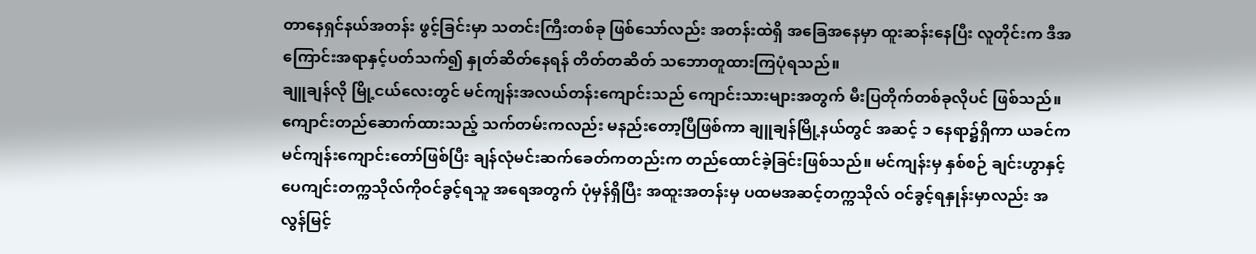တာနေရှင်နယ်အတန်း ဖွင့်ခြင်းမှာ သတင်းကြီးတစ်ခု ဖြစ်သော်လည်း အတန်းထဲရှိ အခြေအနေမှာ ထူးဆန်းနေပြီး လူတိုင်းက ဒီအကြောင်းအရာနှင့်ပတ်သက်၍ နှုတ်ဆိတ်နေရန် တိတ်တဆိတ် သဘောတူထားကြပုံရသည်။
ချူချန်လို မြို့ငယ်လေးတွင် မင်ကျန်းအလယ်တန်းကျောင်းသည် ကျောင်းသားများအတွက် မီးပြတိုက်တစ်ခုလိုပင် ဖြစ်သည်။
ကျောင်းတည်ဆောက်ထားသည့် သက်တမ်းကလည်း မနည်းတော့ပြီဖြစ်ကာ ချူချန်မြို့နယ်တွင် အဆင့် ၁ နေရာ၌ရှိကာ ယခင်က မင်ကျန်းကျောင်းတော်ဖြစ်ပြီး ချန်လုံမင်းဆက်ခေတ်ကတည်းက တည်ထောင်ခဲ့ခြင်းဖြစ်သည်။ မင်ကျန်းမှ နှစ်စဉ် ချင်းဟွာနှင့် ပေကျင်းတက္ကသိုလ်ကိုဝင်ခွင့်ရသူ အရေအတွက် ပုံမှန်ရှိပြီး အထူးအတန်းမှ ပထမအဆင့်တက္ကသိုလ် ဝင်ခွင့်ရနှုန်းမှာလည်း အလွန်မြင့်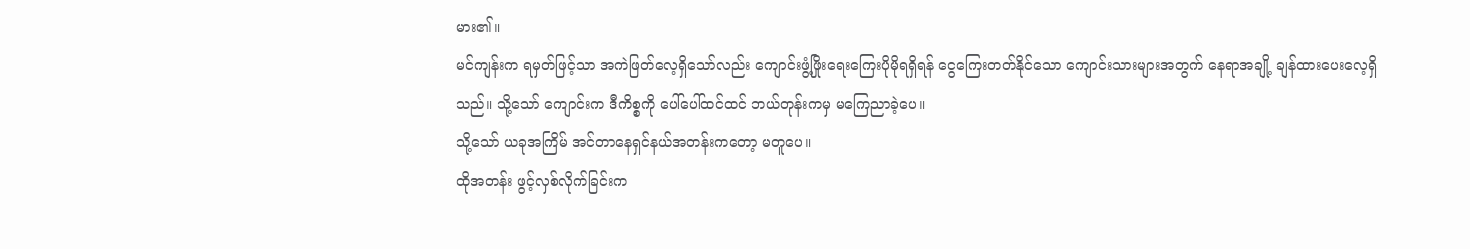မား၏။
မင်ကျန်းက ရမှတ်ဖြင့်သာ အကဲဖြတ်လေ့ရှိသော်လည်း ကျောင်းဖွံ့ဖြိုးရေးကြေးပိုမိုရရှိရန် ငွေကြေးတတ်နိုင်သော ကျောင်းသားများအတွက် နေရာအချို့ ချန်ထားပေးလေ့ရှိသည်။ သို့သော် ကျောင်းက ဒီကိစ္စကို ပေါ်ပေါ်ထင်ထင် ဘယ်တုန်းကမှ မကြေညာခဲ့ပေ။
သို့သော် ယခုအကြိမ် အင်တာနေရှင်နယ်အတန်းကတော့ မတူပေ။
ထိုအတန်း ဖွင့်လှစ်လိုက်ခြင်းက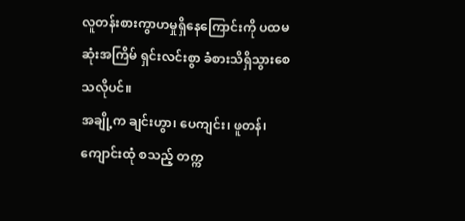လူတန်းစားကွာဟမှုရှိနေကြောင်းကို ပထမဆုံးအကြိမ် ရှင်းလင်းစွာ ခံစားသိရှိသွားစေသလိုပင်။
အချို့က ချင်းဟွာ၊ ပေကျင်း၊ ဖူတန်၊ ကျောင်းထုံ စသည့် တက္က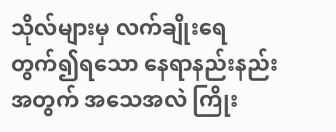သိုလ်များမှ လက်ချိုးရေတွက်၍ရသော နေရာနည်းနည်းအတွက် အသေအလဲ ကြိုး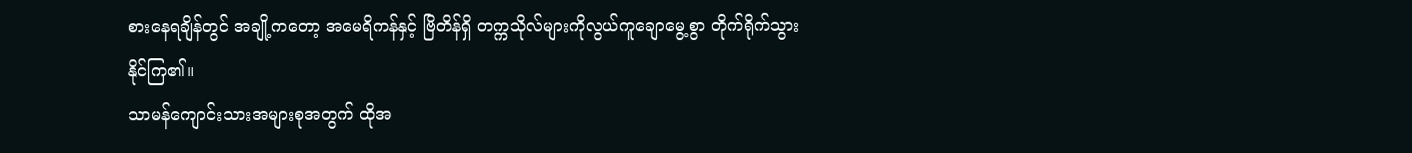စားနေရချိန်တွင် အချို့ကတော့ အမေရိကန်နှင့် ဗြိတိန်ရှိ တက္ကသိုလ်များကိုလွယ်ကူချောမွေ့စွာ တိုက်ရိုက်သွားနိုင်ကြ၏။
သာမန်ကျောင်းသားအများစုအတွက် ထိုအ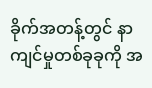ခိုက်အတန့်တွင် နာကျင်မှုတစ်ခုခုကို အ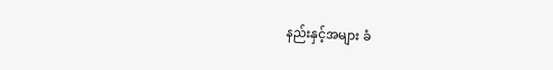နည်းနှင့်အများ ခံ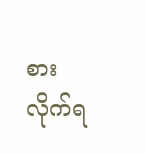စားလိုက်ရ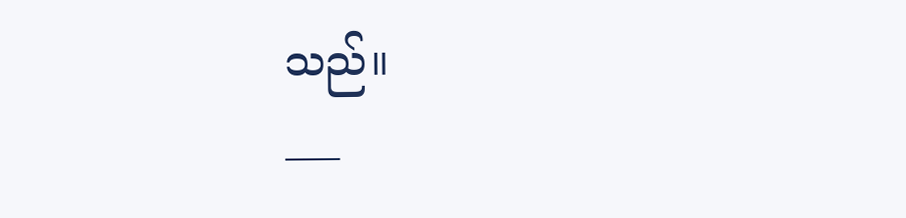သည်။
___